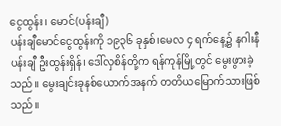ငွေထွန်း၊ မောင်(ပန်းချီ)
ပန်းချီမောင်ငွေထွန်းကို ၁၉၃၆ ခုနှစ်၊မေလ ၄ ရက်နေ့၌ နဂါးနီပန်းချီ ဦးထွန်းရှိန်၊ ဒေါ်လှစိန်တို့က ရန်ကုန်မြို့တွင် မွေးဖွားခဲ့သည်။ မွေးချင်းခုနစ်ယောက်အနက် တတိယမြောက်သားဖြစ်သည်။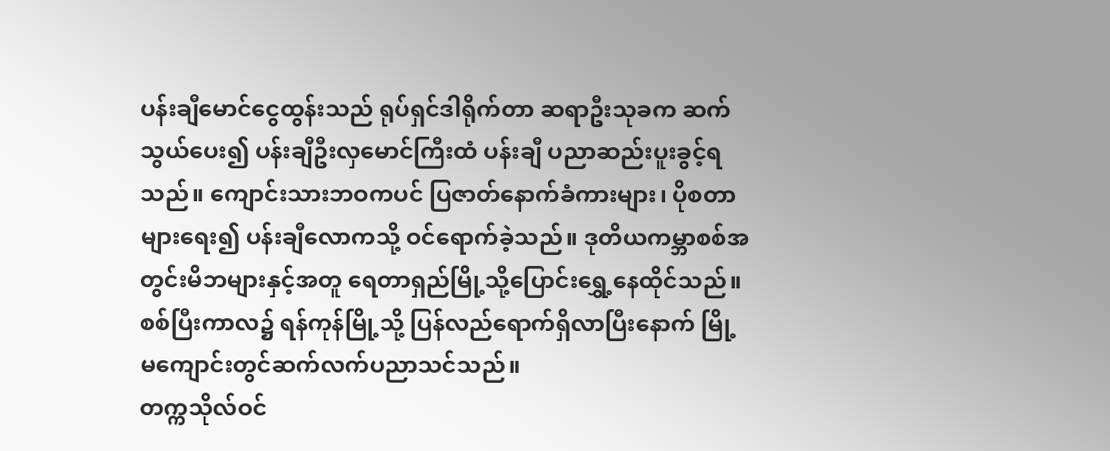ပန်းချီမောင်ငွေထွန်းသည် ရုပ်ရှင်ဒါရိုက်တာ ဆရာဦးသုခက ဆက်သွယ်ပေး၍ ပန်းချီဦးလှမောင်ကြီးထံ ပန်းချီ ပညာဆည်းပူးခွင့်ရသည်။ ကျောင်းသားဘဝကပင် ပြဇာတ်နောက်ခံကားများ၊ ပိုစတာများရေး၍ ပန်းချီလောကသို့ ဝင်ရောက်ခဲ့သည်။ ဒုတိယကမ္ဘာစစ်အတွင်းမိဘများနှင့်အတူ ရေတာရှည်မြို့သို့ပြောင်းရွှေ့နေထိုင်သည်။ စစ်ပြီးကာလ၌ ရန်ကုန်မြို့သို့ ပြန်လည်ရောက်ရှိလာပြီးနောက် မြို့မကျောင်းတွင်ဆက်လက်ပညာသင်သည်။
တက္ကသိုလ်ဝင်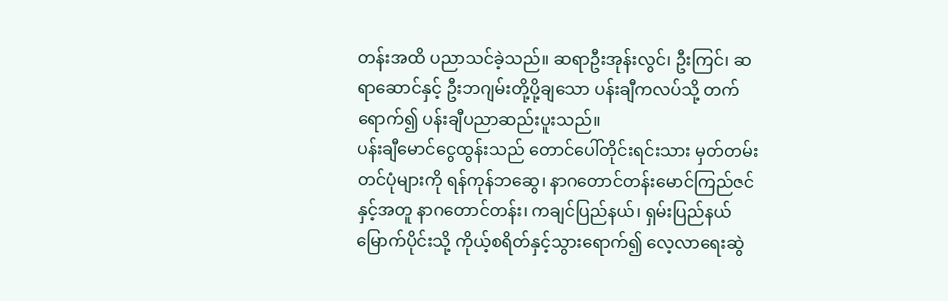တန်းအထိ ပညာသင်ခဲ့သည်။ ဆရာဦးအုန်းလွင်၊ ဦးကြင်၊ ဆရာဆောင်နှင့် ဦးဘဂျမ်းတို့ပို့ချသော ပန်းချီကလပ်သို့ တက်ရောက်၍ ပန်းချီပညာဆည်းပူးသည်။
ပန်းချီမောင်ငွေထွန်းသည် တောင်ပေါ်တိုင်းရင်းသား မှတ်တမ်းတင်ပုံများကို ရန်ကုန်ဘဆွေ၊ နာဂတောင်တန်းမောင်ကြည်ဇင်နှင့်အတူ နာဂတောင်တန်း၊ ကချင်ပြည်နယ်၊ ရှမ်းပြည်နယ်မြောက်ပိုင်းသို့ ကိုယ့်စရိတ်နှင့်သွားရောက်၍ လေ့လာရေးဆွဲ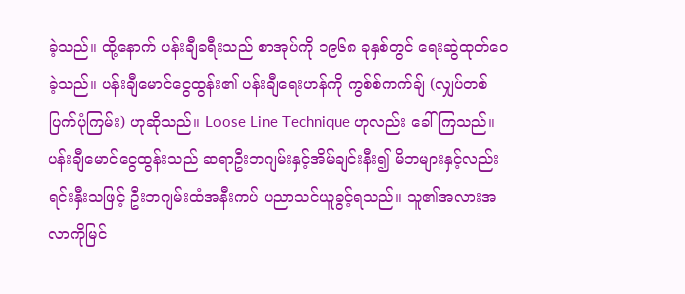ခဲ့သည်။ ထို့နောက် ပန်းချီခရီးသည် စာအုပ်ကို ၁၉၆၈ ခုနှစ်တွင် ရေးဆွဲထုတ်ဝေခဲ့သည်။ ပန်းချီမောင်ငွေထွန်း၏ ပန်းချီရေးဟန်ကို ကွစ်စ်ကက်ချ် (လျှပ်တစ်ပြက်ပုံကြမ်း) ဟုဆိုသည်။ Loose Line Technique ဟုလည်း ခေါ်ကြသည်။ ပန်းချီမောင်ငွေထွန်းသည် ဆရာဦးဘဂျမ်းနှင့်အိမ်ချင်းနီး၍ မိဘများနှင့်လည်းရင်းနှီးသဖြင့် ဦးဘဂျမ်းထံအနီးကပ် ပညာသင်ယူခွင့်ရသည်။ သူ၏အလားအလာကိုမြင်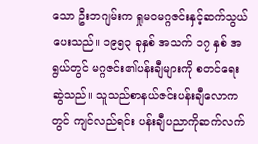သော ဦးဘဂျမ်းက ရှုမဝမဂ္ဂဇင်းနှင့်ဆက်သွယ်ပေးသည်။ ၁၉၅၃ ခုနှစ် အသက် ၁၇ နှစ် အရွယ်တွင် မဂ္ဂဇင်း၏ပန်းချီများကို စတင်ရေးဆွဲသည်။ သူသည်စာနယ်ဇင်းပန်းချီလောကတွင် ကျင်လည်ရင်း ပန်းချီပညာကိုဆက်လက်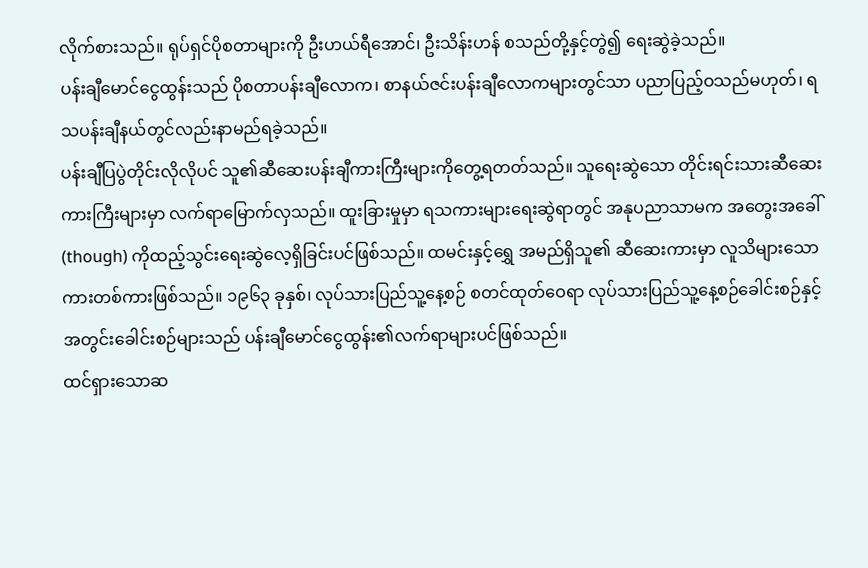လိုက်စားသည်။ ရုပ်ရှင်ပိုစတာများကို ဦးဟယ်ရီအောင်၊ ဦးသိန်းဟန် စသည်တို့နှင့်တွဲ၍ ရေးဆွဲခဲ့သည်။
ပန်းချီမောင်ငွေထွန်းသည် ပိုစတာပန်းချီလောက၊ စာနယ်ဇင်းပန်းချီလောကများတွင်သာ ပညာပြည့်ဝသည်မဟုတ်၊ ရသပန်းချီနယ်တွင်လည်းနာမည်ရခဲ့သည်။
ပန်းချီပြပွဲတိုင်းလိုလိုပင် သူ၏ဆီဆေးပန်းချီကားကြီးများကိုတွေ့ရတတ်သည်။ သူရေးဆွဲသော တိုင်းရင်းသားဆီဆေး ကားကြီးများမှာ လက်ရာမြောက်လှသည်။ ထူးခြားမှုမှာ ရသကားများရေးဆွဲရာတွင် အနုပညာသာမက အတွေးအခေါ် (though) ကိုထည့်သွင်းရေးဆွဲလေ့ရှိခြင်းပင်ဖြစ်သည်။ ထမင်းနှင့်ရွှေ အမည်ရှိသူ၏ ဆီဆေးကားမှာ လူသိများသောကားတစ်ကားဖြစ်သည်။ ၁၉၆၃ ခုနှစ်၊ လုပ်သားပြည်သူ့နေ့စဉ် စတင်ထုတ်ဝေရာ လုပ်သားပြည်သူ့နေ့စဉ်ခေါင်းစဉ်နှင့် အတွင်းခေါင်းစဉ်များသည် ပန်းချီမောင်ငွေထွန်း၏လက်ရာများပင်ဖြစ်သည်။
ထင်ရှားသောဆ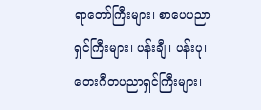ရာတော်ကြီးများ၊ စာပေပညာရှင်ကြီးများ၊ ပန်းချီ၊ ပန်းပု၊ တေးဂီတပညာရှင်ကြီးများ၊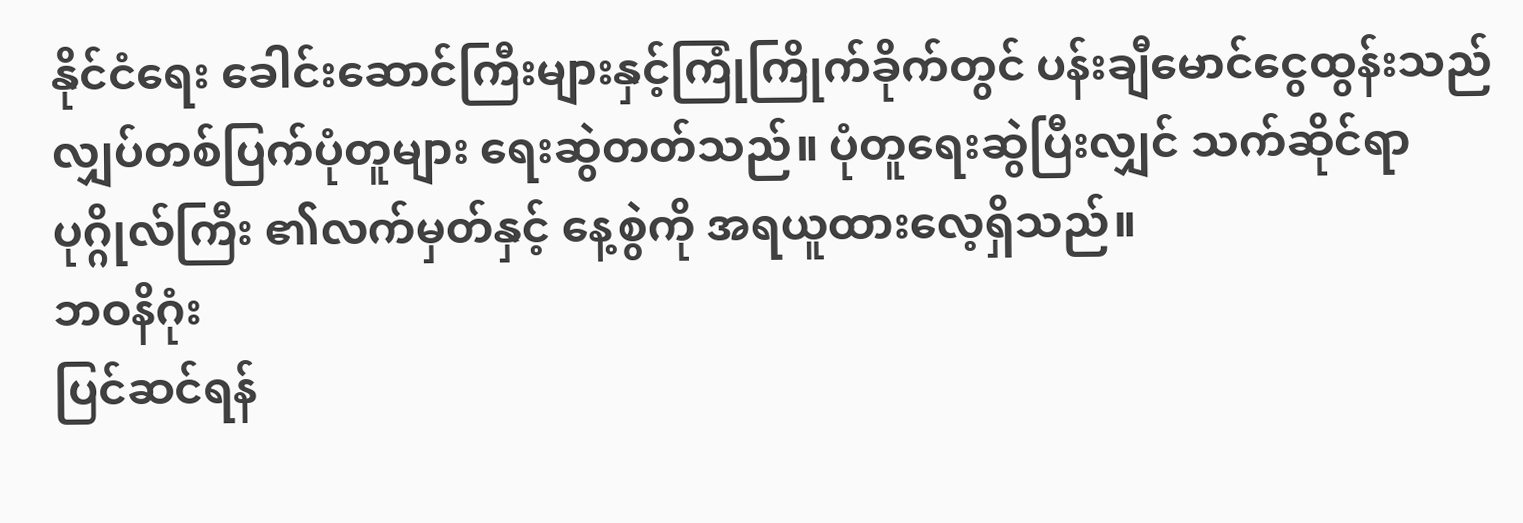နိုင်ငံရေး ခေါင်းဆောင်ကြီးများနှင့်ကြုံကြိုက်ခိုက်တွင် ပန်းချီမောင်ငွေထွန်းသည် လျှပ်တစ်ပြက်ပုံတူများ ရေးဆွဲတတ်သည်။ ပုံတူရေးဆွဲပြီးလျှင် သက်ဆိုင်ရာပုဂ္ဂိုလ်ကြီး ၏လက်မှတ်နှင့် နေ့စွဲကို အရယူထားလေ့ရှိသည်။
ဘဝနိဂုံး
ပြင်ဆင်ရန်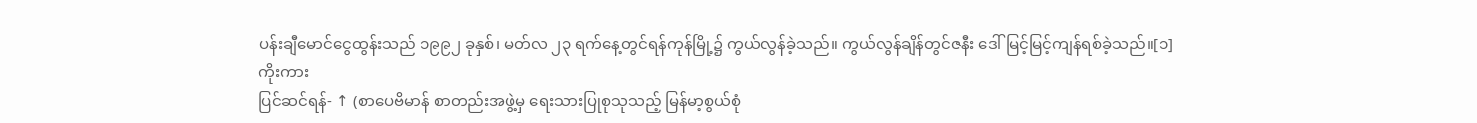ပန်းချီမောင်ငွေထွန်းသည် ၁၉၉၂ ခုနှစ်၊ မတ်လ ၂၃ ရက်နေ့တွင်ရန်ကုန်မြို့၌ ကွယ်လွန်ခဲ့သည်။ ကွယ်လွန်ချိန်တွင်ဇနီး ဒေါ်မြင့်မြင့်ကျန်ရစ်ခဲ့သည်။[၁]
ကိုးကား
ပြင်ဆင်ရန်- ↑ (စာပေဗိမာန် စာတည်းအဖွဲ့မှ ရေးသားပြုစုသုသည့် မြန်မာ့စွယ်စုံ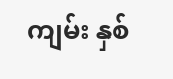ကျမ်း နှစ်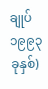ချုပ် ၁၉၉၃ ခုနှစ်)